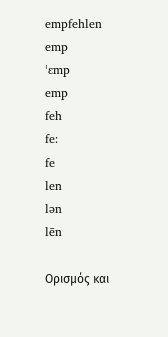empfehlen
emp
ˈɛmp
emp
feh
fe:
fe
len
lən
lēn

Ορισμός και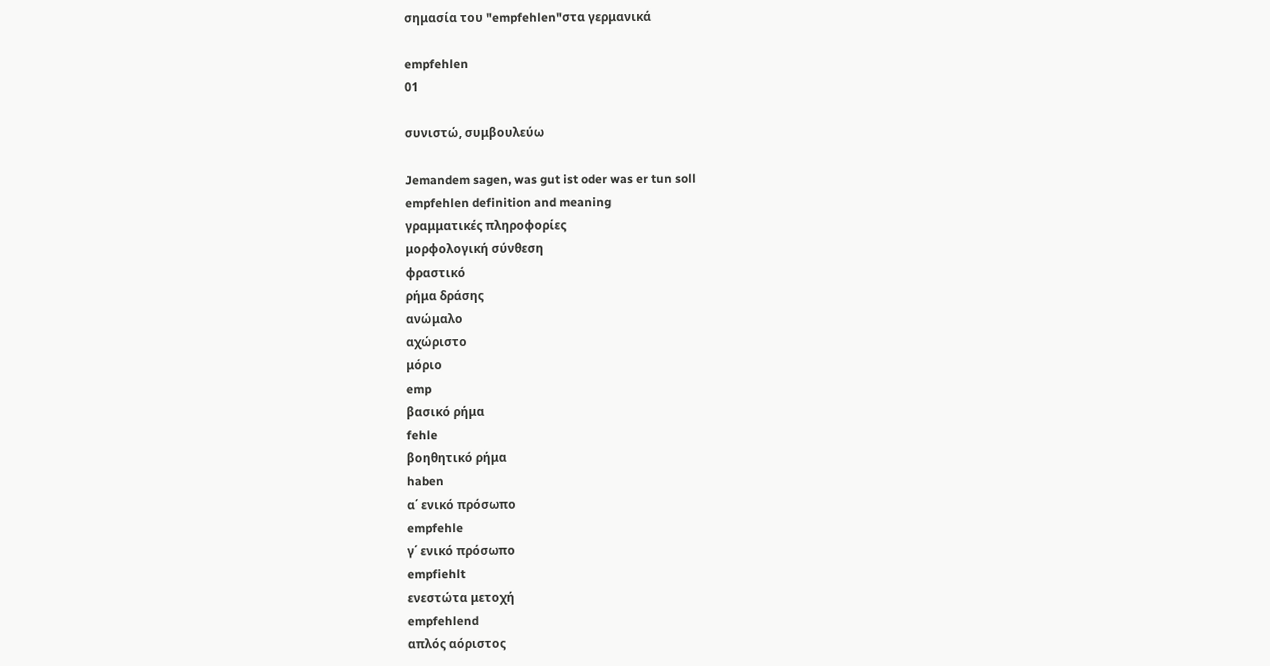σημασία του "empfehlen"στα γερμανικά

empfehlen
01

συνιστώ, συμβουλεύω

Jemandem sagen, was gut ist oder was er tun soll
empfehlen definition and meaning
γραμματικές πληροφορίες
μορφολογική σύνθεση
φραστικό
ρήμα δράσης
ανώμαλο
αχώριστο
μόριο
emp
βασικό ρήμα
fehle
βοηθητικό ρήμα
haben
α΄ ενικό πρόσωπο
empfehle
γ΄ ενικό πρόσωπο
empfiehlt
ενεστώτα μετοχή
empfehlend
απλός αόριστος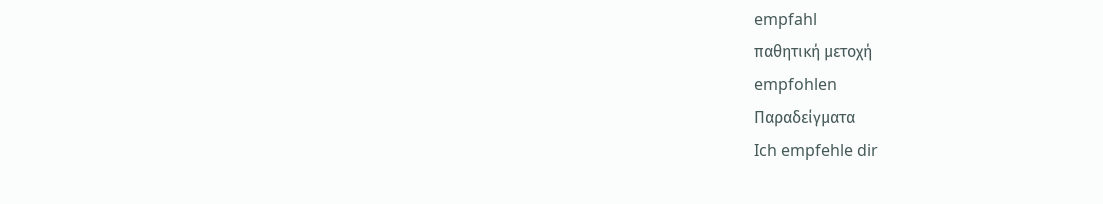empfahl
παθητική μετοχή
empfohlen
Παραδείγματα
Ich empfehle dir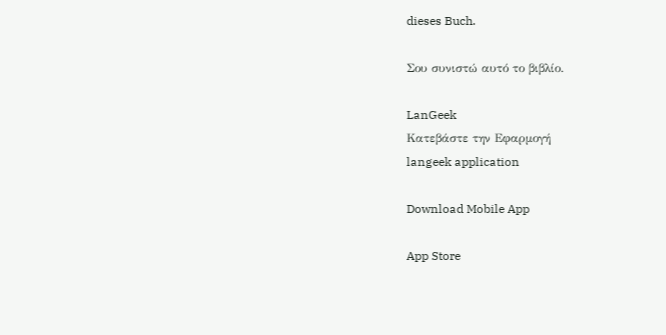dieses Buch.

Σου συνιστώ αυτό το βιβλίο.

LanGeek
Κατεβάστε την Εφαρμογή
langeek application

Download Mobile App

App Store